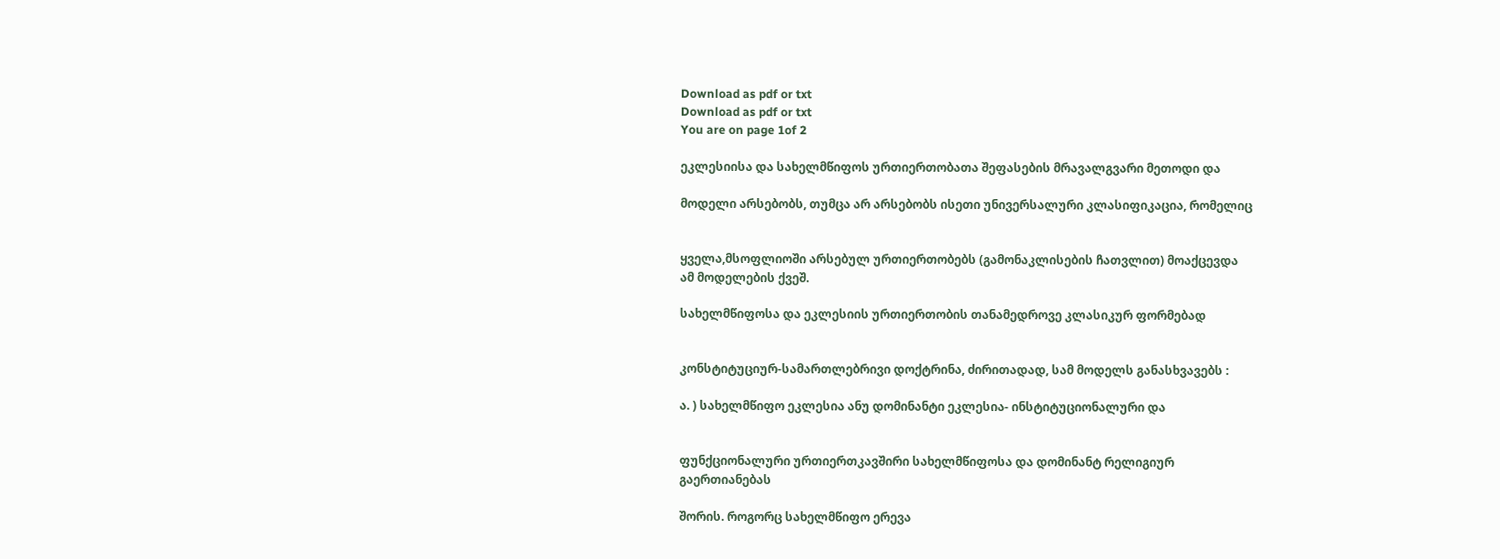Download as pdf or txt
Download as pdf or txt
You are on page 1of 2

ეკლესიისა და სახელმწიფოს ურთიერთობათა შეფასების მრავალგვარი მეთოდი და

მოდელი არსებობს, თუმცა არ არსებობს ისეთი უნივერსალური კლასიფიკაცია, რომელიც


ყველა,მსოფლიოში არსებულ ურთიერთობებს (გამონაკლისების ჩათვლით) მოაქცევდა
ამ მოდელების ქვეშ.

სახელმწიფოსა და ეკლესიის ურთიერთობის თანამედროვე კლასიკურ ფორმებად


კონსტიტუციურ-სამართლებრივი დოქტრინა, ძირითადად, სამ მოდელს განასხვავებს :

ა. ) სახელმწიფო ეკლესია ანუ დომინანტი ეკლესია- ინსტიტუციონალური და


ფუნქციონალური ურთიერთკავშირი სახელმწიფოსა და დომინანტ რელიგიურ
გაერთიანებას

შორის. როგორც სახელმწიფო ერევა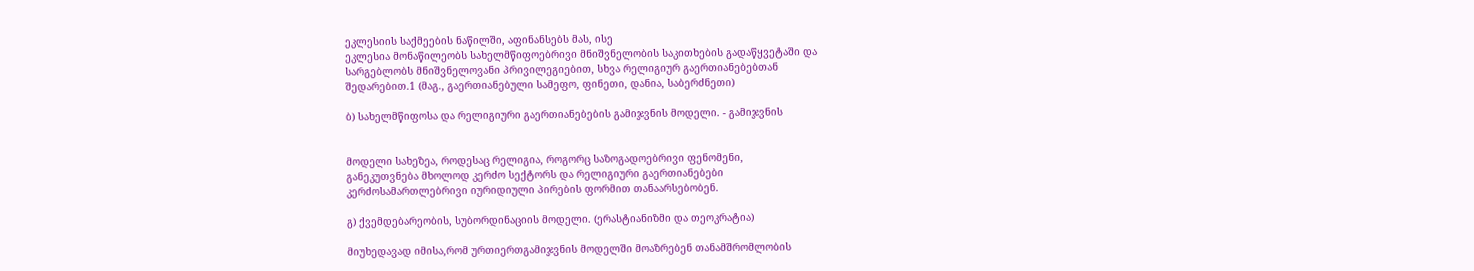ეკლესიის საქმეების ნაწილში, აფინანსებს მას, ისე
ეკლესია მონაწილეობს სახელმწიფოებრივი მნიშვნელობის საკითხების გადაწყვეტაში და
სარგებლობს მნიშვნელოვანი პრივილეგიებით, სხვა რელიგიურ გაერთიანებებთან
შედარებით.1 (მაგ., გაერთიანებული სამეფო, ფინეთი, დანია, საბერძნეთი)

ბ) სახელმწიფოსა და რელიგიური გაერთიანებების გამიჯვნის მოდელი. - გამიჯვნის


მოდელი სახეზეა, როდესაც რელიგია, როგორც საზოგადოებრივი ფენომენი,
განეკუთვნება მხოლოდ კერძო სექტორს და რელიგიური გაერთიანებები
კერძოსამართლებრივი იურიდიული პირების ფორმით თანაარსებობენ.

გ) ქვემდებარეობის, სუბორდინაციის მოდელი. (ერასტიანიზმი და თეოკრატია)

მიუხედავად იმისა,რომ ურთიერთგამიჯვნის მოდელში მოაზრებენ თანამშრომლობის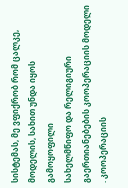სისტემას, მე ვფიქრობ რომ ცალკე, მოდელის, სახით უნდა იყოს გამოყოფილი
სახელმწიფო და რელიგიური გაერთიანებების კოოპერაციის მოდელი . კოოპერაციის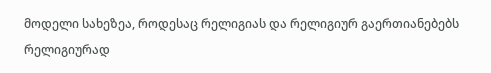მოდელი სახეზეა, როდესაც რელიგიას და რელიგიურ გაერთიანებებს რელიგიურად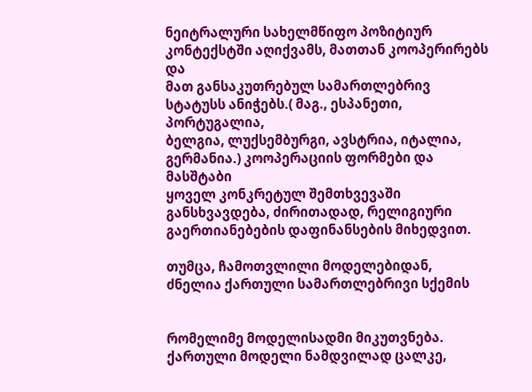ნეიტრალური სახელმწიფო პოზიტიურ კონტექსტში აღიქვამს, მათთან კოოპერირებს და
მათ განსაკუთრებულ სამართლებრივ სტატუსს ანიჭებს.( მაგ., ესპანეთი, პორტუგალია,
ბელგია, ლუქსემბურგი, ავსტრია, იტალია, გერმანია.) კოოპერაციის ფორმები და მასშტაბი
ყოველ კონკრეტულ შემთხვევაში განსხვავდება, ძირითადად, რელიგიური
გაერთიანებების დაფინანსების მიხედვით.

თუმცა, ჩამოთვლილი მოდელებიდან, ძნელია ქართული სამართლებრივი სქემის


რომელიმე მოდელისადმი მიკუთვნება. ქართული მოდელი ნამდვილად ცალკე,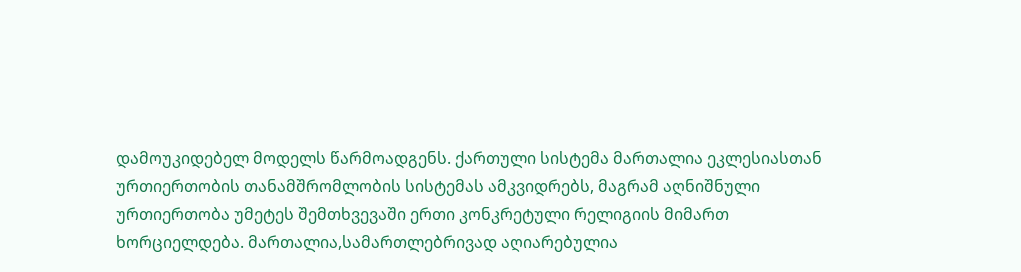დამოუკიდებელ მოდელს წარმოადგენს. ქართული სისტემა მართალია ეკლესიასთან
ურთიერთობის თანამშრომლობის სისტემას ამკვიდრებს, მაგრამ აღნიშნული
ურთიერთობა უმეტეს შემთხვევაში ერთი კონკრეტული რელიგიის მიმართ
ხორციელდება. მართალია,სამართლებრივად აღიარებულია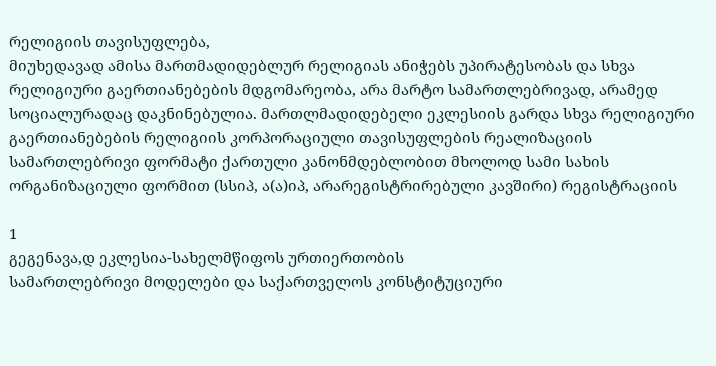რელიგიის თავისუფლება,
მიუხედავად ამისა მართმადიდებლურ რელიგიას ანიჭებს უპირატესობას და სხვა
რელიგიური გაერთიანებების მდგომარეობა, არა მარტო სამართლებრივად, არამედ
სოციალურადაც დაკნინებულია. მართლმადიდებელი ეკლესიის გარდა სხვა რელიგიური
გაერთიანებების რელიგიის კორპორაციული თავისუფლების რეალიზაციის
სამართლებრივი ფორმატი ქართული კანონმდებლობით მხოლოდ სამი სახის
ორგანიზაციული ფორმით (სსიპ, ა(ა)იპ, არარეგისტრირებული კავშირი) რეგისტრაციის

1
გეგენავა,დ ეკლესია-სახელმწიფოს ურთიერთობის
სამართლებრივი მოდელები და საქართველოს კონსტიტუციური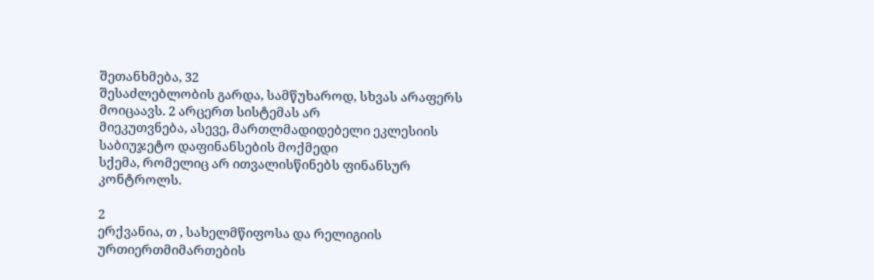შეთანხმება, 32
შესაძლებლობის გარდა, სამწუხაროდ, სხვას არაფერს მოიცაავს. 2 არცერთ სისტემას არ
მიეკუთვნება, ასევე, მართლმადიდებელი ეკლესიის საბიუჯეტო დაფინანსების მოქმედი
სქემა, რომელიც არ ითვალისწინებს ფინანსურ კონტროლს.

2
ერქვანია, თ , სახელმწიფოსა და რელიგიის ურთიერთმიმართების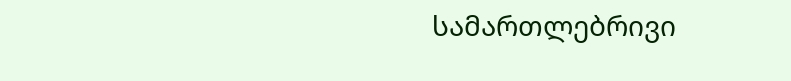სამართლებრივი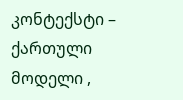კონტექსტი –
ქართული მოდელი ,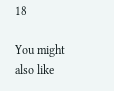18

You might also like